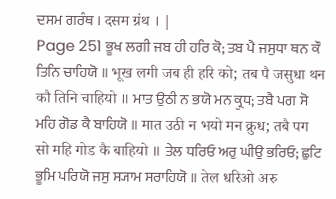ਦਸਮ ਗਰੰਥ । दसम ग्रंथ । |
Page 251 ਭੂਖ ਲਗੀ ਜਬ ਹੀ ਹਰਿ ਕੋ; ਤਬ ਪੈ ਜਸੁਧਾ ਥਨ ਕੌ ਤਿਨਿ ਚਾਹਿਯੋ ॥ भूख लगी जब ही हरि को; तब पै जसुधा थन कौ तिनि चाहियो ॥ ਮਾਤ ਉਠੀ ਨ ਭਯੋ ਮਨ ਕ੍ਰੁਧ; ਤਬੈ ਪਗ ਸੋ ਮਹਿ ਗੋਡ ਕੈ ਬਾਹਿਯੋ ॥ मात उठी न भयो मन क्रुध; तबै पग सो महि गोड कै बाहियो ॥ ਤੇਲ ਧਰਿਓ ਅਰੁ ਘੀਉ ਭਰਿਓ; ਛੁਟਿ ਭੂਮਿ ਪਰਿਯੋ ਜਸੁ ਸ੍ਯਾਮ ਸਰਾਹਿਯੋ ॥ तेल धरिओ अरु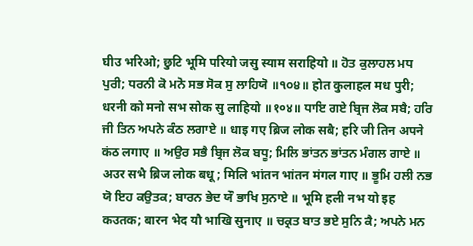घीउ भरिओ; छुटि भूमि परियो जसु स्याम सराहियो ॥ ਹੋਤ ਕੁਲਾਹਲ ਮਧ ਪੁਰੀ; ਧਰਨੀ ਕੋ ਮਨੋ ਸਭ ਸੋਕ ਸੁ ਲਾਹਿਯੋ ॥੧੦੪॥ होत कुलाहल मध पुरी; धरनी को मनो सभ सोक सु लाहियो ॥१०४॥ ਧਾਇ ਗਏ ਬ੍ਰਿਜ ਲੋਕ ਸਬੈ; ਹਰਿ ਜੀ ਤਿਨ ਅਪਨੇ ਕੰਠ ਲਗਾਏ ॥ धाइ गए ब्रिज लोक सबै; हरि जी तिन अपने कंठ लगाए ॥ ਅਉਰ ਸਭੈ ਬ੍ਰਿਜ ਲੋਕ ਬਧੂ; ਮਿਲਿ ਭਾਂਤਨ ਭਾਂਤਨ ਮੰਗਲ ਗਾਏ ॥ अउर सभै ब्रिज लोक बधू; मिलि भांतन भांतन मंगल गाए ॥ ਭੂਮਿ ਹਲੀ ਨਭ ਯੋ ਇਹ ਕਉਤਕ; ਬਾਰਨ ਭੇਦ ਯੌ ਭਾਖਿ ਸੁਨਾਏ ॥ भूमि हली नभ यो इह कउतक; बारन भेद यौ भाखि सुनाए ॥ ਚਕ੍ਰਤ ਬਾਤ ਭਏ ਸੁਨਿ ਕੈ; ਅਪਨੇ ਮਨ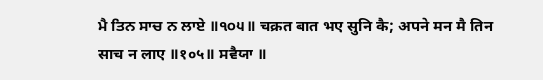ਮੈ ਤਿਨ ਸਾਚ ਨ ਲਾਏ ॥੧੦੫॥ चक्रत बात भए सुनि कै; अपने मन मै तिन साच न लाए ॥१०५॥ ਸਵੈਯਾ ॥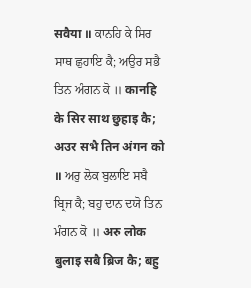सवैया ॥ ਕਾਨਹਿ ਕੇ ਸਿਰ ਸਾਥ ਛੁਹਾਇ ਕੈ; ਅਉਰ ਸਭੈ ਤਿਨ ਅੰਗਨ ਕੋ ॥ कानहि के सिर साथ छुहाइ कै; अउर सभै तिन अंगन को ॥ ਅਰੁ ਲੋਕ ਬੁਲਾਇ ਸਬੈ ਬ੍ਰਿਜ ਕੈ; ਬਹੁ ਦਾਨ ਦਯੋ ਤਿਨ ਮੰਗਨ ਕੋ ॥ अरु लोक बुलाइ सबै ब्रिज कै; बहु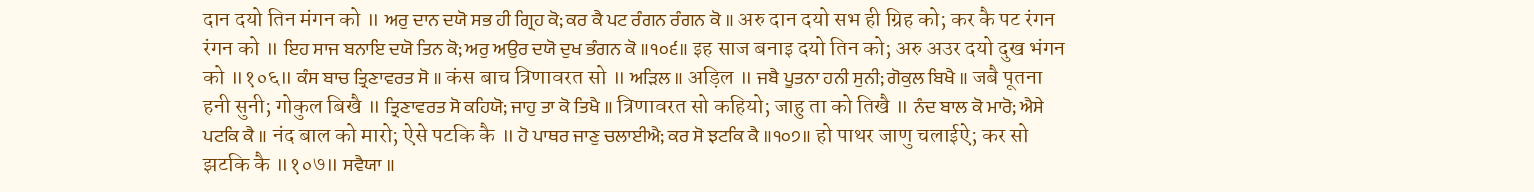दान दयो तिन मंगन को ॥ ਅਰੁ ਦਾਨ ਦਯੋ ਸਭ ਹੀ ਗ੍ਰਿਹ ਕੋ; ਕਰ ਕੈ ਪਟ ਰੰਗਨ ਰੰਗਨ ਕੋ ॥ अरु दान दयो सभ ही ग्रिह को; कर कै पट रंगन रंगन को ॥ ਇਹ ਸਾਜ ਬਨਾਇ ਦਯੋ ਤਿਨ ਕੋ; ਅਰੁ ਅਉਰ ਦਯੋ ਦੁਖ ਭੰਗਨ ਕੋ ॥੧੦੬॥ इह साज बनाइ दयो तिन को; अरु अउर दयो दुख भंगन को ॥१०६॥ ਕੰਸ ਬਾਚ ਤ੍ਰਿਣਾਵਰਤ ਸੋ ॥ कंस बाच त्रिणावरत सो ॥ ਅੜਿਲ ॥ अड़िल ॥ ਜਬੈ ਪੂਤਨਾ ਹਨੀ ਸੁਨੀ; ਗੋਕੁਲ ਬਿਖੈ ॥ जबै पूतना हनी सुनी; गोकुल बिखै ॥ ਤ੍ਰਿਣਾਵਰਤ ਸੋ ਕਹਿਯੋ; ਜਾਹੁ ਤਾ ਕੋ ਤਿਖੈ ॥ त्रिणावरत सो कहियो; जाहु ता को तिखै ॥ ਨੰਦ ਬਾਲ ਕੋ ਮਾਰੋ; ਐਸੇ ਪਟਕਿ ਕੈ ॥ नंद बाल को मारो; ऐसे पटकि कै ॥ ਹੋ ਪਾਥਰ ਜਾਣੁ ਚਲਾਈਐ; ਕਰ ਸੋ ਝਟਕਿ ਕੈ ॥੧੦੭॥ हो पाथर जाणु चलाईऐ; कर सो झटकि कै ॥१०७॥ ਸਵੈਯਾ ॥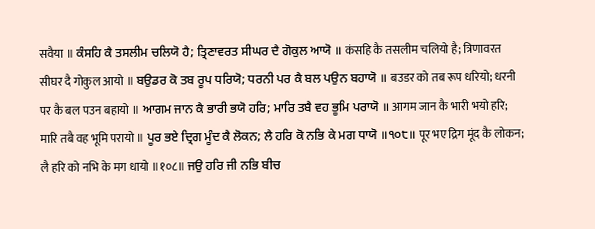सवैया ॥ ਕੰਸਹਿ ਕੈ ਤਸਲੀਮ ਚਲਿਯੋ ਹੈ; ਤ੍ਰਿਣਾਵਰਤ ਸੀਘਰ ਦੈ ਗੋਕੁਲ ਆਯੋ ॥ कंसहि कै तसलीम चलियो है; त्रिणावरत सीघर दै गोकुल आयो ॥ ਬਉਡਰ ਕੋ ਤਬ ਰੂਪ ਧਰਿਯੋ; ਧਰਨੀ ਪਰ ਕੈ ਬਲ ਪਉਨ ਬਹਾਯੋ ॥ बउडर को तब रूप धरियो; धरनी पर कै बल पउन बहायो ॥ ਆਗਮ ਜਾਨ ਕੈ ਭਾਰੀ ਭਯੋ ਹਰਿ; ਮਾਰਿ ਤਬੈ ਵਹ ਭੂਮਿ ਪਰਾਯੋ ॥ आगम जान कै भारी भयो हरि; मारि तबै वह भूमि परायो ॥ ਪੂਰ ਭਏ ਦ੍ਰਿਗ ਮੂੰਦ ਕੈ ਲੋਕਨ; ਲੈ ਹਰਿ ਕੋ ਨਭਿ ਕੇ ਮਗ ਧਾਯੋ ॥੧੦੮॥ पूर भए द्रिग मूंद कै लोकन; लै हरि को नभि के मग धायो ॥१०८॥ ਜਉ ਹਰਿ ਜੀ ਨਭਿ ਬੀਚ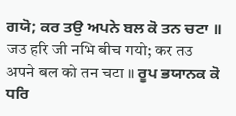ਗਯੋ; ਕਰ ਤਉ ਅਪਨੇ ਬਲ ਕੋ ਤਨ ਚਟਾ ॥ जउ हरि जी नभि बीच गयो; कर तउ अपने बल को तन चटा ॥ ਰੂਪ ਭਯਾਨਕ ਕੋ ਧਰਿ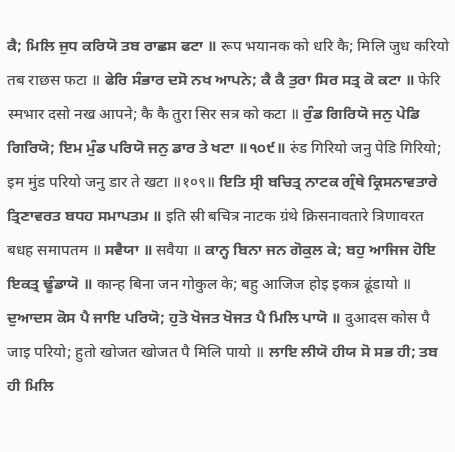ਕੈ; ਮਿਲਿ ਜੁਧ ਕਰਿਯੋ ਤਬ ਰਾਛਸ ਫਟਾ ॥ रूप भयानक को धरि कै; मिलि जुध करियो तब राछस फटा ॥ ਫੇਰਿ ਸੰਭਾਰ ਦਸੋ ਨਖ ਆਪਨੇ; ਕੈ ਕੈ ਤੁਰਾ ਸਿਰ ਸਤ੍ਰ ਕੋ ਕਟਾ ॥ फेरि स्मभार दसो नख आपने; कै कै तुरा सिर सत्र को कटा ॥ ਰੁੰਡ ਗਿਰਿਯੋ ਜਨੁ ਪੇਡਿ ਗਿਰਿਯੋ; ਇਮ ਮੁੰਡ ਪਰਿਯੋ ਜਨੁ ਡਾਰ ਤੇ ਖਟਾ ॥੧੦੯॥ रुंड गिरियो जनु पेडि गिरियो; इम मुंड परियो जनु डार ते खटा ॥१०९॥ ਇਤਿ ਸ੍ਰੀ ਬਚਿਤ੍ਰ ਨਾਟਕ ਗ੍ਰੰਥੇ ਕ੍ਰਿਸਨਾਵਤਾਰੇ ਤ੍ਰਿਣਾਵਰਤ ਬਧਹ ਸਮਾਪਤਮ ॥ इति स्री बचित्र नाटक ग्रंथे क्रिसनावतारे त्रिणावरत बधह समापतम ॥ ਸਵੈਯਾ ॥ सवैया ॥ ਕਾਨ੍ਹ ਬਿਨਾ ਜਨ ਗੋਕੁਲ ਕੇ; ਬਹੁ ਆਜਿਜ ਹੋਇ ਇਕਤ੍ਰ ਢੂੰਡਾਯੋ ॥ कान्ह बिना जन गोकुल के; बहु आजिज होइ इकत्र ढूंडायो ॥ ਦੁਆਦਸ ਕੋਸ ਪੈ ਜਾਇ ਪਰਿਯੋ; ਹੁਤੋ ਖੋਜਤ ਖੋਜਤ ਪੈ ਮਿਲਿ ਪਾਯੋ ॥ दुआदस कोस पै जाइ परियो; हुतो खोजत खोजत पै मिलि पायो ॥ ਲਾਇ ਲੀਯੋ ਹੀਯ ਸੋ ਸਭ ਹੀ; ਤਬ ਹੀ ਮਿਲਿ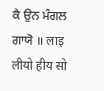ਕੈ ਉਨ ਮੰਗਲ ਗਾਯੋ ॥ लाइ लीयो हीय सो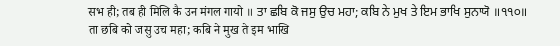सभ ही; तब ही मिलि कै उन मंगल गायो ॥ ਤਾ ਛਬਿ ਕੋ ਜਸੁ ਉਚ ਮਹਾ; ਕਬਿ ਨੇ ਮੁਖ ਤੇ ਇਮ ਭਾਖਿ ਸੁਨਾਯੋ ॥੧੧੦॥ ता छबि को जसु उच महा; कबि ने मुख ते इम भाखि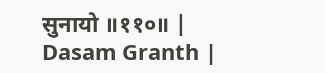सुनायो ॥११०॥ |
Dasam Granth |